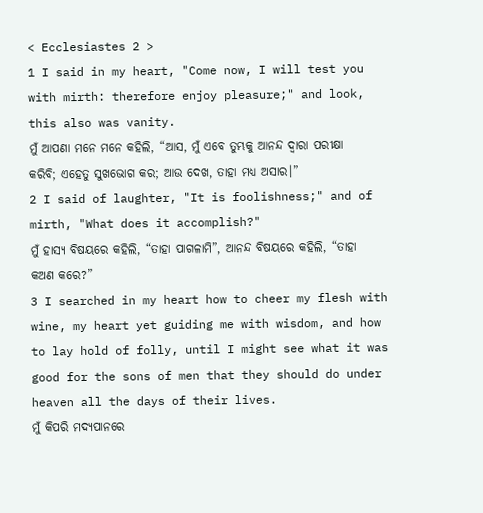< Ecclesiastes 2 >
1 I said in my heart, "Come now, I will test you with mirth: therefore enjoy pleasure;" and look, this also was vanity.
ମୁଁ ଆପଣା ମନେ ମନେ କହିଲି, “ଆସ, ମୁଁ ଏବେ ତୁମ୍ଭକୁ ଆନନ୍ଦ ଦ୍ୱାରା ପରୀକ୍ଷା କରିବି; ଏହେତୁ ସୁଖଭୋଗ କର; ଆଉ ଦେଖ, ତାହା ମଧ୍ୟ ଅସାର।”
2 I said of laughter, "It is foolishness;" and of mirth, "What does it accomplish?"
ମୁଁ ହାସ୍ୟ ବିଷୟରେ କହିଲି, “ତାହା ପାଗଳାମି”, ଆନନ୍ଦ ବିଷୟରେ କହିଲି, “ତାହା କଅଣ କରେ?”
3 I searched in my heart how to cheer my flesh with wine, my heart yet guiding me with wisdom, and how to lay hold of folly, until I might see what it was good for the sons of men that they should do under heaven all the days of their lives.
ମୁଁ କିପରି ମଦ୍ୟପାନରେ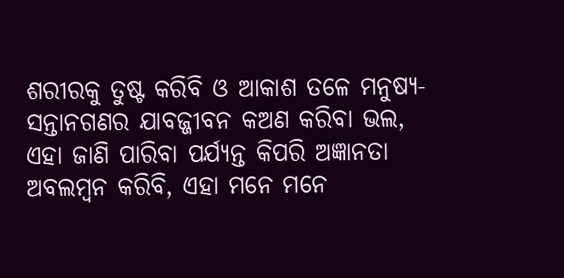ଶରୀରକୁ ତୁଷ୍ଟ କରିବି ଓ ଆକାଶ ତଳେ ମନୁଷ୍ୟ-ସନ୍ତାନଗଣର ଯାବଜ୍ଜୀବନ କଅଣ କରିବା ଭଲ, ଏହା ଜାଣି ପାରିବା ପର୍ଯ୍ୟନ୍ତ କିପରି ଅଜ୍ଞାନତା ଅବଲମ୍ବନ କରିବି, ଏହା ମନେ ମନେ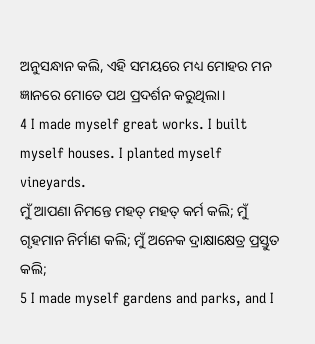ଅନୁସନ୍ଧାନ କଲି, ଏହି ସମୟରେ ମଧ୍ୟ ମୋହର ମନ ଜ୍ଞାନରେ ମୋତେ ପଥ ପ୍ରଦର୍ଶନ କରୁଥିଲା।
4 I made myself great works. I built myself houses. I planted myself vineyards.
ମୁଁ ଆପଣା ନିମନ୍ତେ ମହତ୍ ମହତ୍ କର୍ମ କଲି; ମୁଁ ଗୃହମାନ ନିର୍ମାଣ କଲି; ମୁଁ ଅନେକ ଦ୍ରାକ୍ଷାକ୍ଷେତ୍ର ପ୍ରସ୍ତୁତ କଲି;
5 I made myself gardens and parks, and I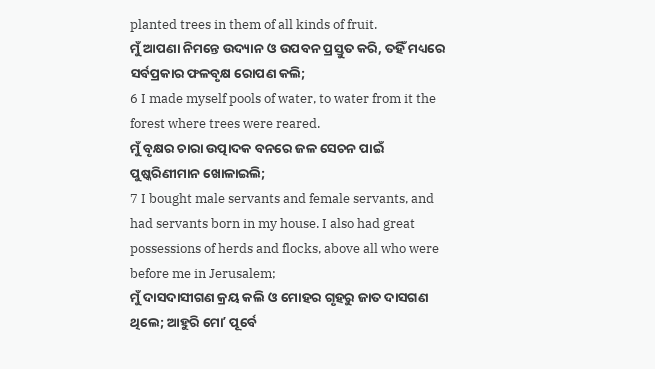planted trees in them of all kinds of fruit.
ମୁଁ ଆପଣା ନିମନ୍ତେ ଉଦ୍ୟାନ ଓ ଉପବନ ପ୍ରସ୍ତୁତ କରି, ତହିଁ ମଧ୍ୟରେ ସର୍ବପ୍ରକାର ଫଳବୃକ୍ଷ ରୋପଣ କଲି;
6 I made myself pools of water, to water from it the forest where trees were reared.
ମୁଁ ବୃକ୍ଷର ଚାରା ଉତ୍ପାଦକ ବନରେ ଜଳ ସେଚନ ପାଇଁ ପୁଷ୍କରିଣୀମାନ ଖୋଳାଇଲି;
7 I bought male servants and female servants, and had servants born in my house. I also had great possessions of herds and flocks, above all who were before me in Jerusalem;
ମୁଁ ଦାସଦାସୀଗଣ କ୍ରୟ କଲି ଓ ମୋହର ଗୃହରୁ ଜାତ ଦାସଗଣ ଥିଲେ; ଆହୁରି ମୋʼ ପୂର୍ବେ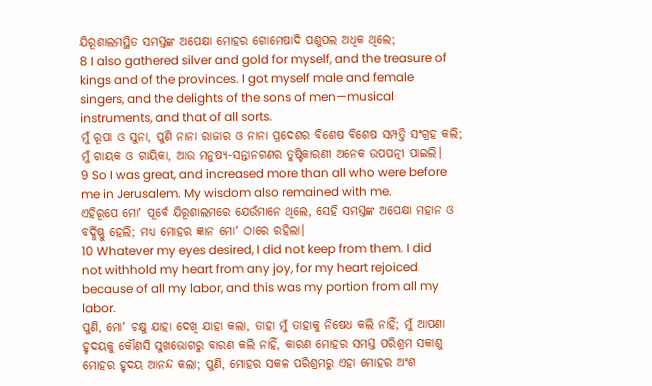ଯିରୂଶାଲମସ୍ଥିତ ସମସ୍ତଙ୍କ ଅପେକ୍ଷା ମୋହର ଗୋମେଷାଦି ପଶୁପଲ ଅଧିକ ଥିଲେ;
8 I also gathered silver and gold for myself, and the treasure of kings and of the provinces. I got myself male and female singers, and the delights of the sons of men—musical instruments, and that of all sorts.
ମୁଁ ରୂପା ଓ ସୁନା, ପୁଣି ନାନା ରାଜାର ଓ ନାନା ପ୍ରଦେଶର ବିଶେଷ ବିଶେଷ ସମ୍ପତ୍ତି ସଂଗ୍ରହ କଲି; ମୁଁ ଗାୟକ ଓ ଗାୟିକା, ଆଉ ମନୁଷ୍ୟ-ସନ୍ତାନଗଣର ତୁଷ୍ଟିକାରଣୀ ଅନେକ ଉପପତ୍ନୀ ପାଇଲି।
9 So I was great, and increased more than all who were before me in Jerusalem. My wisdom also remained with me.
ଏହିରୂପେ ମୋʼ ପୂର୍ବେ ଯିରୂଶାଲମରେ ଯେଉଁମାନେ ଥିଲେ, ସେହି ସମସ୍ତଙ୍କ ଅପେକ୍ଷା ମହାନ ଓ ବର୍ଦ୍ଧିଷ୍ଣୁ ହେଲି; ମଧ୍ୟ ମୋହର ଜ୍ଞାନ ମୋʼ ଠାରେ ରହିଲା।
10 Whatever my eyes desired, I did not keep from them. I did not withhold my heart from any joy, for my heart rejoiced because of all my labor, and this was my portion from all my labor.
ପୁଣି, ମୋʼ ଚକ୍ଷୁ ଯାହା ଦେଖି ଯାହା କଲା, ତାହା ମୁଁ ତାହାକୁ ନିଷେଧ କଲି ନାହିଁ; ମୁଁ ଆପଣା ହୃଦୟକୁ କୌଣସି ସୁଖଭୋଗରୁ ବାରଣ କଲି ନାହିଁ, କାରଣ ମୋହର ସମସ୍ତ ପରିଶ୍ରମ ସକାଶୁ ମୋହର ହୃଦୟ ଆନନ୍ଦ କଲା; ପୁଣି, ମୋହର ସକଳ ପରିଶ୍ରମରୁ ଏହା ମୋହର ଅଂଶ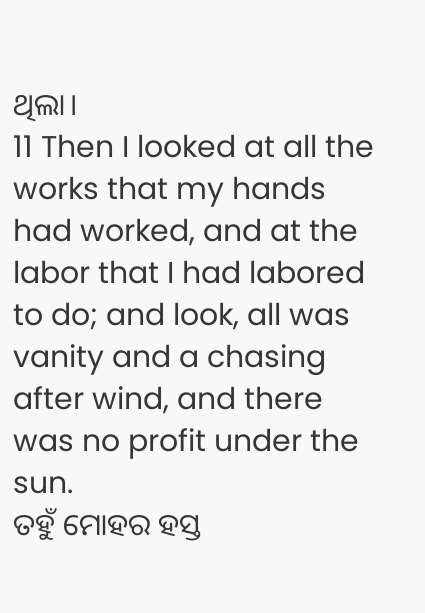ଥିଲା।
11 Then I looked at all the works that my hands had worked, and at the labor that I had labored to do; and look, all was vanity and a chasing after wind, and there was no profit under the sun.
ତହୁଁ ମୋହର ହସ୍ତ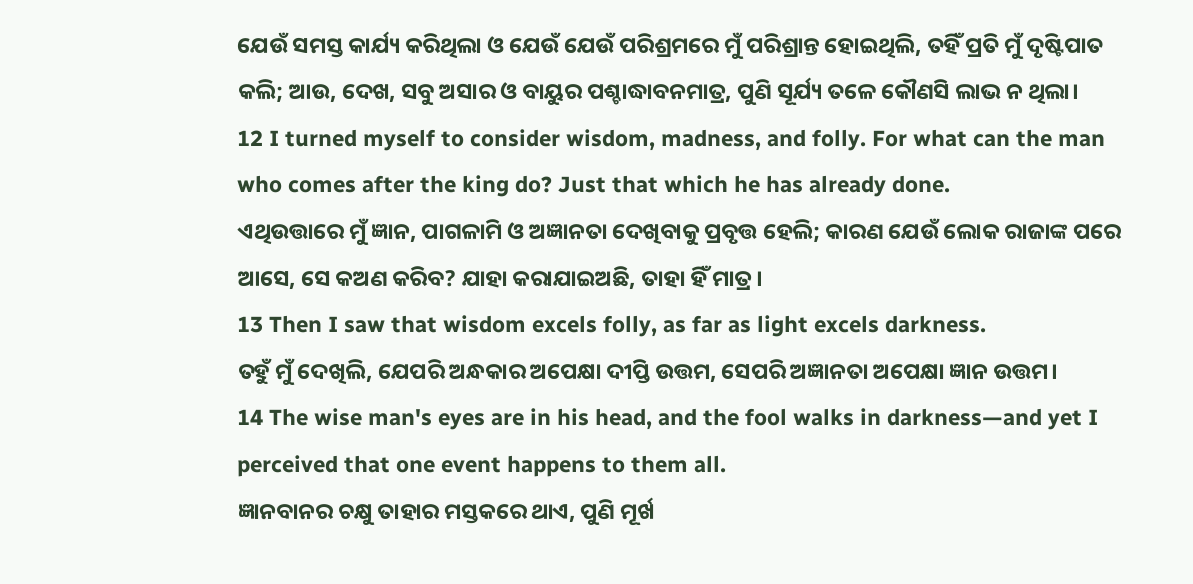ଯେଉଁ ସମସ୍ତ କାର୍ଯ୍ୟ କରିଥିଲା ଓ ଯେଉଁ ଯେଉଁ ପରିଶ୍ରମରେ ମୁଁ ପରିଶ୍ରାନ୍ତ ହୋଇଥିଲି, ତହିଁ ପ୍ରତି ମୁଁ ଦୃଷ୍ଟିପାତ କଲି; ଆଉ, ଦେଖ, ସବୁ ଅସାର ଓ ବାୟୁର ପଶ୍ଚାଦ୍ଧାବନମାତ୍ର, ପୁଣି ସୂର୍ଯ୍ୟ ତଳେ କୌଣସି ଲାଭ ନ ଥିଲା।
12 I turned myself to consider wisdom, madness, and folly. For what can the man who comes after the king do? Just that which he has already done.
ଏଥିଉତ୍ତାରେ ମୁଁ ଜ୍ଞାନ, ପାଗଳାମି ଓ ଅଜ୍ଞାନତା ଦେଖିବାକୁ ପ୍ରବୃତ୍ତ ହେଲି; କାରଣ ଯେଉଁ ଲୋକ ରାଜାଙ୍କ ପରେ ଆସେ, ସେ କଅଣ କରିବ? ଯାହା କରାଯାଇଅଛି, ତାହା ହିଁ ମାତ୍ର।
13 Then I saw that wisdom excels folly, as far as light excels darkness.
ତହୁଁ ମୁଁ ଦେଖିଲି, ଯେପରି ଅନ୍ଧକାର ଅପେକ୍ଷା ଦୀପ୍ତି ଉତ୍ତମ, ସେପରି ଅଜ୍ଞାନତା ଅପେକ୍ଷା ଜ୍ଞାନ ଉତ୍ତମ।
14 The wise man's eyes are in his head, and the fool walks in darkness—and yet I perceived that one event happens to them all.
ଜ୍ଞାନବାନର ଚକ୍ଷୁ ତାହାର ମସ୍ତକରେ ଥାଏ, ପୁଣି ମୂର୍ଖ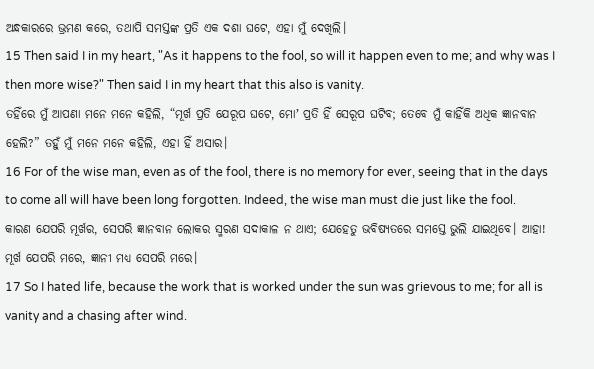ଅନ୍ଧକାରରେ ଭ୍ରମଣ କରେ, ତଥାପି ସମସ୍ତଙ୍କ ପ୍ରତି ଏକ ଦଶା ଘଟେ, ଏହା ମୁଁ ଦେଖିଲି।
15 Then said I in my heart, "As it happens to the fool, so will it happen even to me; and why was I then more wise?" Then said I in my heart that this also is vanity.
ତହିଁରେ ମୁଁ ଆପଣା ମନେ ମନେ କହିଲି, “ମୂର୍ଖ ପ୍ରତି ଯେରୂପ ଘଟେ, ମୋʼ ପ୍ରତି ହିଁ ସେରୂପ ଘଟିବ; ତେବେ ମୁଁ କାହିଁକି ଅଧିକ ଜ୍ଞାନବାନ ହେଲି?” ତହୁଁ ମୁଁ ମନେ ମନେ କହିଲି, ଏହା ହିଁ ଅସାର।
16 For of the wise man, even as of the fool, there is no memory for ever, seeing that in the days to come all will have been long forgotten. Indeed, the wise man must die just like the fool.
କାରଣ ଯେପରି ମୂର୍ଖର, ସେପରି ଜ୍ଞାନବାନ ଲୋକର ସ୍ମରଣ ସଦାକାଳ ନ ଥାଏ; ଯେହେତୁ ଭବିଷ୍ୟତରେ ସମସ୍ତେ ଭୁଲି ଯାଇଥିବେ। ଆହା! ମୂର୍ଖ ଯେପରି ମରେ, ଜ୍ଞାନୀ ମଧ୍ୟ ସେପରି ମରେ।
17 So I hated life, because the work that is worked under the sun was grievous to me; for all is vanity and a chasing after wind.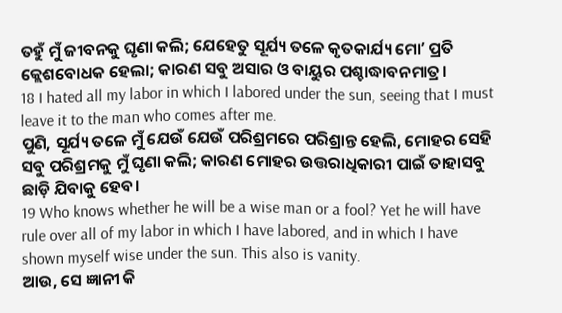ତହୁଁ ମୁଁ ଜୀବନକୁ ଘୃଣା କଲି; ଯେହେତୁ ସୂର୍ଯ୍ୟ ତଳେ କୃତକାର୍ଯ୍ୟ ମୋʼ ପ୍ରତି କ୍ଲେଶବୋଧକ ହେଲା; କାରଣ ସବୁ ଅସାର ଓ ବାୟୁର ପଶ୍ଚାଦ୍ଧାବନମାତ୍ର।
18 I hated all my labor in which I labored under the sun, seeing that I must leave it to the man who comes after me.
ପୁଣି, ସୂର୍ଯ୍ୟ ତଳେ ମୁଁ ଯେଉଁ ଯେଉଁ ପରିଶ୍ରମରେ ପରିଶ୍ରାନ୍ତ ହେଲି, ମୋହର ସେହି ସବୁ ପରିଶ୍ରମକୁ ମୁଁ ଘୃଣା କଲି; କାରଣ ମୋହର ଉତ୍ତରାଧିକାରୀ ପାଇଁ ତାହାସବୁ ଛାଡ଼ି ଯିବାକୁ ହେବ।
19 Who knows whether he will be a wise man or a fool? Yet he will have rule over all of my labor in which I have labored, and in which I have shown myself wise under the sun. This also is vanity.
ଆଉ, ସେ ଜ୍ଞାନୀ କି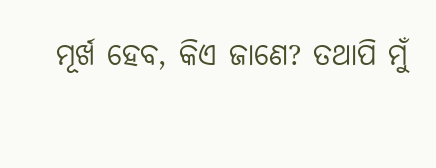ମୂର୍ଖ ହେବ, କିଏ ଜାଣେ? ତଥାପି ମୁଁ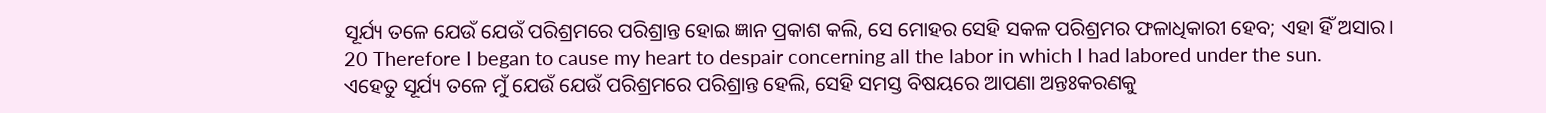ସୂର୍ଯ୍ୟ ତଳେ ଯେଉଁ ଯେଉଁ ପରିଶ୍ରମରେ ପରିଶ୍ରାନ୍ତ ହୋଇ ଜ୍ଞାନ ପ୍ରକାଶ କଲି, ସେ ମୋହର ସେହି ସକଳ ପରିଶ୍ରମର ଫଳାଧିକାରୀ ହେବ; ଏହା ହିଁ ଅସାର।
20 Therefore I began to cause my heart to despair concerning all the labor in which I had labored under the sun.
ଏହେତୁ ସୂର୍ଯ୍ୟ ତଳେ ମୁଁ ଯେଉଁ ଯେଉଁ ପରିଶ୍ରମରେ ପରିଶ୍ରାନ୍ତ ହେଲି, ସେହି ସମସ୍ତ ବିଷୟରେ ଆପଣା ଅନ୍ତଃକରଣକୁ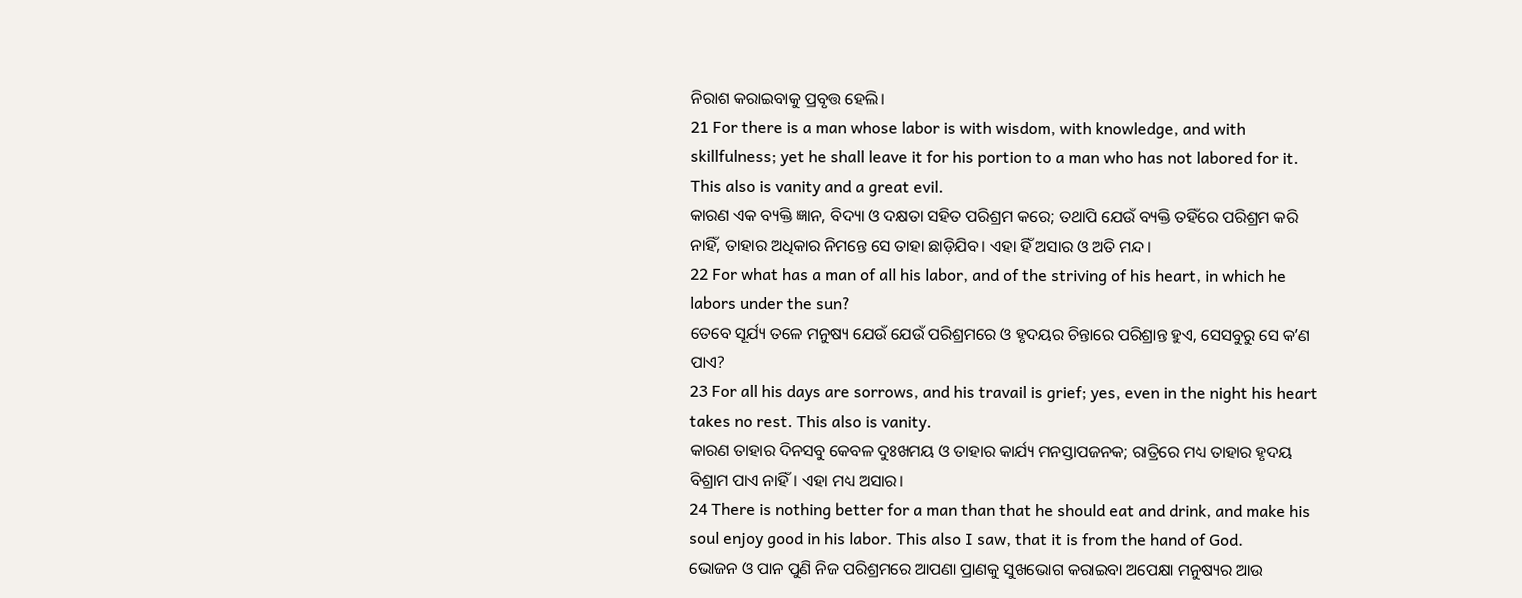ନିରାଶ କରାଇବାକୁ ପ୍ରବୃତ୍ତ ହେଲି।
21 For there is a man whose labor is with wisdom, with knowledge, and with skillfulness; yet he shall leave it for his portion to a man who has not labored for it. This also is vanity and a great evil.
କାରଣ ଏକ ବ୍ୟକ୍ତି ଜ୍ଞାନ, ବିଦ୍ୟା ଓ ଦକ୍ଷତା ସହିତ ପରିଶ୍ରମ କରେ; ତଥାପି ଯେଉଁ ବ୍ୟକ୍ତି ତହିଁରେ ପରିଶ୍ରମ କରି ନାହିଁ, ତାହାର ଅଧିକାର ନିମନ୍ତେ ସେ ତାହା ଛାଡ଼ିଯିବ। ଏହା ହିଁ ଅସାର ଓ ଅତି ମନ୍ଦ।
22 For what has a man of all his labor, and of the striving of his heart, in which he labors under the sun?
ତେବେ ସୂର୍ଯ୍ୟ ତଳେ ମନୁଷ୍ୟ ଯେଉଁ ଯେଉଁ ପରିଶ୍ରମରେ ଓ ହୃଦୟର ଚିନ୍ତାରେ ପରିଶ୍ରାନ୍ତ ହୁଏ, ସେସବୁରୁ ସେ କʼଣ ପାଏ?
23 For all his days are sorrows, and his travail is grief; yes, even in the night his heart takes no rest. This also is vanity.
କାରଣ ତାହାର ଦିନସବୁ କେବଳ ଦୁଃଖମୟ ଓ ତାହାର କାର୍ଯ୍ୟ ମନସ୍ତାପଜନକ; ରାତ୍ରିରେ ମଧ୍ୟ ତାହାର ହୃଦୟ ବିଶ୍ରାମ ପାଏ ନାହିଁ। ଏହା ମଧ୍ୟ ଅସାର।
24 There is nothing better for a man than that he should eat and drink, and make his soul enjoy good in his labor. This also I saw, that it is from the hand of God.
ଭୋଜନ ଓ ପାନ ପୁଣି ନିଜ ପରିଶ୍ରମରେ ଆପଣା ପ୍ରାଣକୁ ସୁଖଭୋଗ କରାଇବା ଅପେକ୍ଷା ମନୁଷ୍ୟର ଆଉ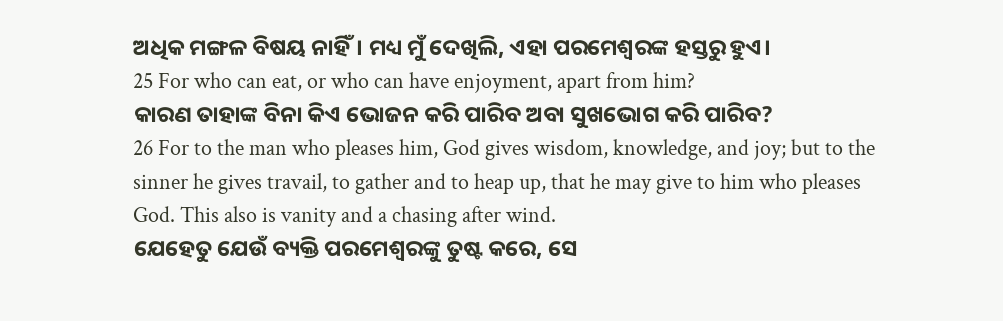ଅଧିକ ମଙ୍ଗଳ ବିଷୟ ନାହିଁ। ମଧ୍ୟ ମୁଁ ଦେଖିଲି, ଏହା ପରମେଶ୍ୱରଙ୍କ ହସ୍ତରୁ ହୁଏ।
25 For who can eat, or who can have enjoyment, apart from him?
କାରଣ ତାହାଙ୍କ ବିନା କିଏ ଭୋଜନ କରି ପାରିବ ଅବା ସୁଖଭୋଗ କରି ପାରିବ?
26 For to the man who pleases him, God gives wisdom, knowledge, and joy; but to the sinner he gives travail, to gather and to heap up, that he may give to him who pleases God. This also is vanity and a chasing after wind.
ଯେହେତୁ ଯେଉଁ ବ୍ୟକ୍ତି ପରମେଶ୍ୱରଙ୍କୁ ତୁଷ୍ଟ କରେ, ସେ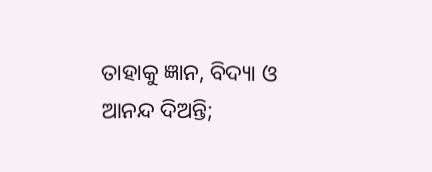ତାହାକୁ ଜ୍ଞାନ, ବିଦ୍ୟା ଓ ଆନନ୍ଦ ଦିଅନ୍ତି;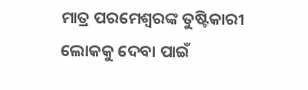ମାତ୍ର ପରମେଶ୍ୱରଙ୍କ ତୁଷ୍ଟିକାରୀ ଲୋକକୁ ଦେବା ପାଇଁ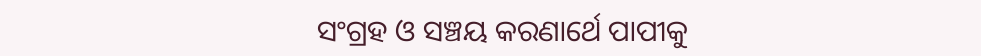ସଂଗ୍ରହ ଓ ସଞ୍ଚୟ କରଣାର୍ଥେ ପାପୀକୁ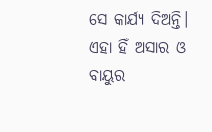ସେ କାର୍ଯ୍ୟ ଦିଅନ୍ତି। ଏହା ହିଁ ଅସାର ଓ ବାୟୁର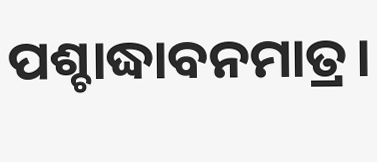ପଶ୍ଚାଦ୍ଧାବନମାତ୍ର।